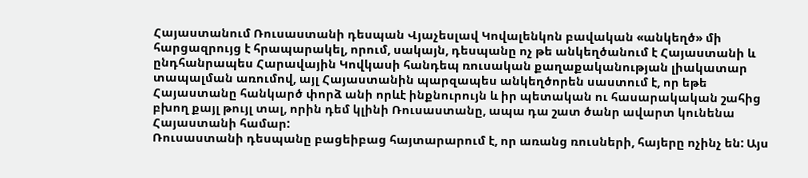Հայաստանում Ռուսաստանի դեսպան Վյաչեսլավ Կովալենկոն բավական «անկեղծ» մի հարցազրույց է հրապարակել, որում, սակայն, դեսպանը ոչ թե անկեղծանում է Հայաստանի և ընդհանրապես Հարավային Կովկասի հանդեպ ռուսական քաղաքականության լիակատար տապալման առումով, այլ Հայաստանին պարզապես անկեղծորեն սաստում է, որ եթե Հայաստանը հանկարծ փորձ անի որևէ ինքնուրույն և իր պետական ու հասարակական շահից բխող քայլ թույլ տալ, որին դեմ կլինի Ռուսաստանը, ապա դա շատ ծանր ավարտ կունենա Հայաստանի համար:
Ռուսաստանի դեսպանը բացեիբաց հայտարարում է, որ առանց ռուսների, հայերը ոչինչ են: Այս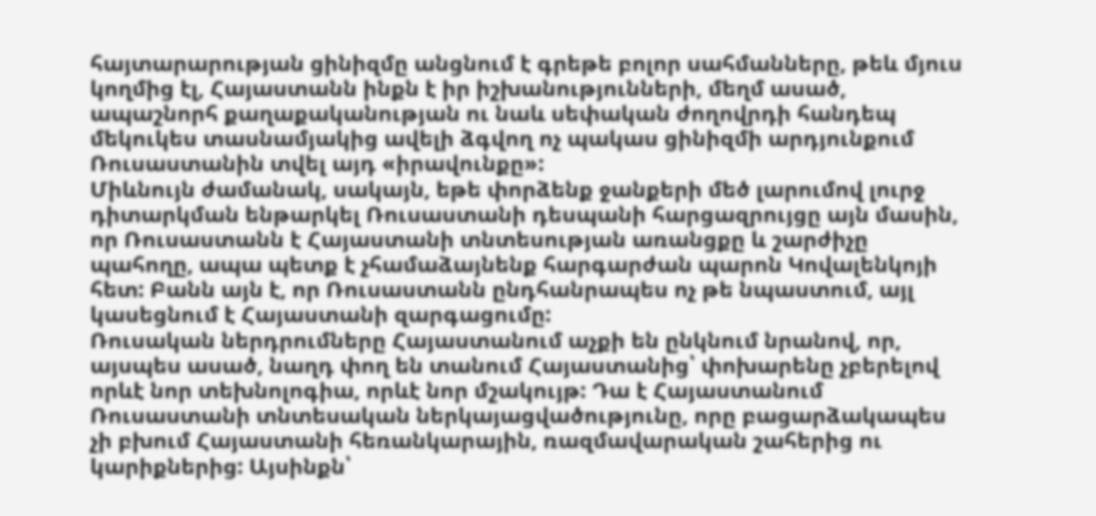հայտարարության ցինիզմը անցնում է գրեթե բոլոր սահմանները, թեև մյուս կողմից էլ, Հայաստանն ինքն է իր իշխանությունների, մեղմ ասած, ապաշնորհ քաղաքականության ու նաև սեփական ժողովրդի հանդեպ մեկուկես տասնամյակից ավելի ձգվող ոչ պակաս ցինիզմի արդյունքում Ռուսաստանին տվել այդ «իրավունքը»:
Միևնույն ժամանակ, սակայն, եթե փորձենք ջանքերի մեծ լարումով լուրջ դիտարկման ենթարկել Ռուսաստանի դեսպանի հարցազրույցը այն մասին, որ Ռուսաստանն է Հայաստանի տնտեսության առանցքը և շարժիչը պահողը, ապա պետք է չհամաձայնենք հարգարժան պարոն Կովալենկոյի հետ: Բանն այն է, որ Ռուսաստանն ընդհանրապես ոչ թե նպաստում, այլ կասեցնում է Հայաստանի զարգացումը:
Ռուսական ներդրումները Հայաստանում աչքի են ընկնում նրանով, որ, այսպես ասած, նաղդ փող են տանում Հայաստանից՝ փոխարենը չբերելով որևէ նոր տեխնոլոգիա, որևէ նոր մշակույթ: Դա է Հայաստանում Ռուսաստանի տնտեսական ներկայացվածությունը, որը բացարձակապես չի բխում Հայաստանի հեռանկարային, ռազմավարական շահերից ու կարիքներից: Այսինքն՝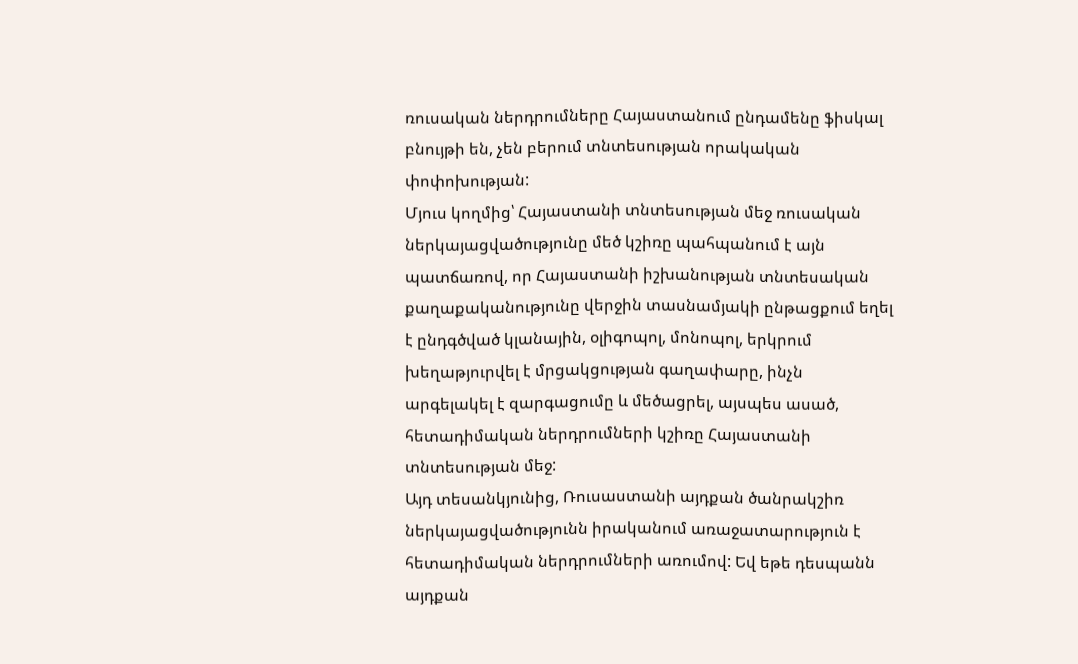ռուսական ներդրումները Հայաստանում ընդամենը ֆիսկալ բնույթի են, չեն բերում տնտեսության որակական փոփոխության:
Մյուս կողմից՝ Հայաստանի տնտեսության մեջ ռուսական ներկայացվածությունը մեծ կշիռը պահպանում է այն պատճառով, որ Հայաստանի իշխանության տնտեսական քաղաքականությունը վերջին տասնամյակի ընթացքում եղել է ընդգծված կլանային, օլիգոպոլ, մոնոպոլ, երկրում խեղաթյուրվել է մրցակցության գաղափարը, ինչն արգելակել է զարգացումը և մեծացրել, այսպես ասած, հետադիմական ներդրումների կշիռը Հայաստանի տնտեսության մեջ:
Այդ տեսանկյունից, Ռուսաստանի այդքան ծանրակշիռ ներկայացվածությունն իրականում առաջատարություն է հետադիմական ներդրումների առումով: Եվ եթե դեսպանն այդքան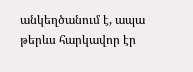անկեղծանում է, ապա թերևս հարկավոր էր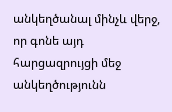անկեղծանալ մինչև վերջ, որ գոնե այդ հարցազրույցի մեջ անկեղծությունն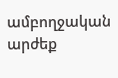ամբողջական արժեք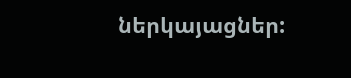ներկայացներ: